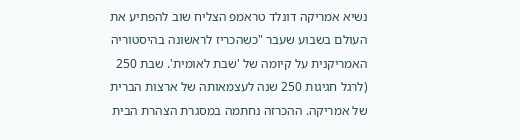נשיא אמריקה דונלד טראמפ הצליח שוב להפתיע את העולם בשבוע שעבר "כשהכריז לראשונה בהיסטוריה האמריקנית על קיומה של 'שבת לאומית'. שבת 250 (לרגל חגיגות 250 שנה לעצמאותה של ארצות הברית של אמריקה. ההכרזה נחתמה במסגרת הצהרת הבית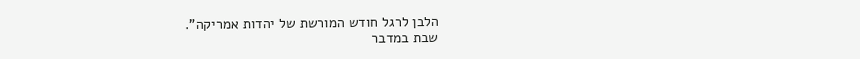הלבן לרגל חודש המורשת של יהדות אמריקה".
שבת במדבר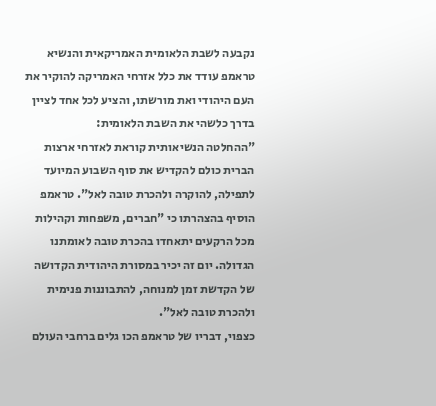נקבעה לשבת הלאומית האמריקאית והנשיא טראמפ עודד את כלל אזרחי האמריקה להוקיר את העם היהודי ואת מורשתו, והציע לכל אחד לציין בדרך כלשהי את השבת הלאומית:
"ההחלטה הנשיאותית קוראת לאזרחי ארצות הברית כולם להקדיש את סוף השבוע המיועד לתפילה, להוקרה ולהכרת טובה לאל". טראמפ הוסיף בהצהרתו כי "חברים, משפחות וקהילות מכל הרקעים יתאחדו בהכרת טובה לאומתנו הגדולה. יום זה יכיר במסורת היהודית הקדושה של הקדשת זמן למנוחה, להתבוננות פנימית ולהכרת טובה לאל".
כצפוי, דבריו של טראמפ הכו גלים ברחבי העולם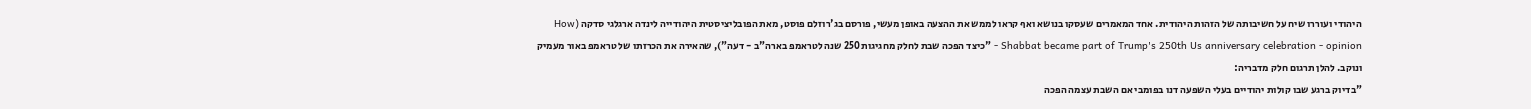היהודי ועוררו שיח על חשיבותה של הזהות היהודית. אחד המאמרים שעסקו בנושא ואף קראו לממש את ההצעה באופן מעשי, פורסם בג'רוזלם פוסט, מאת הפובליציסטית היהודייה לינדה ארגלגי סדקה (How Shabbat became part of Trump's 250th Us anniversary celebration - opinion - "כיצד הפכה שבת לחלק מחגיגות 250 שנה לטראמפ בארה"ב - דעה"), שהאירה את הכרזתו של טראמפ באור מעמיק ונוקב. להלן תרגום חלק מדבריה:
"בדיוק ברגע שבו קולות יהודיים בעלי השפעה דנו בפומבי אם השבת עצמה הפכה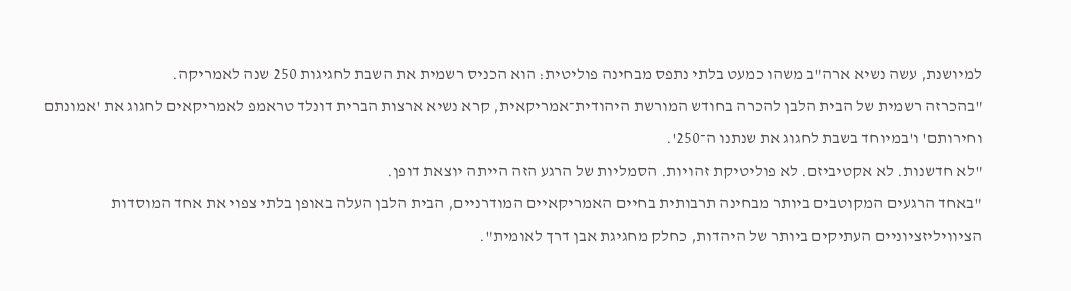למיושנת, עשה נשיא ארה"ב משהו כמעט בלתי נתפס מבחינה פוליטית: הוא הכניס רשמית את השבת לחגיגות 250 שנה לאמריקה.
"בהכרזה רשמית של הבית הלבן להכרה בחודש המורשת היהודית־אמריקאית, קרא נשיא ארצות הברית דונלד טראמפ לאמריקאים לחגוג את 'אמונתם וחירותם' ו'במיוחד בשבת לחגוג את שנתנו ה־250'.
"לא חדשנות. לא אקטיביזם. לא פוליטיקת זהויות. הסמליות של הרגע הזה הייתה יוצאת דופן.
"באחד הרגעים המקוטבים ביותר מבחינה תרבותית בחיים האמריקאיים המודרניים, הבית הלבן העלה באופן בלתי צפוי את אחד המוסדות הציוויליזציוניים העתיקים ביותר של היהדות, כחלק מחגיגת אבן דרך לאומית".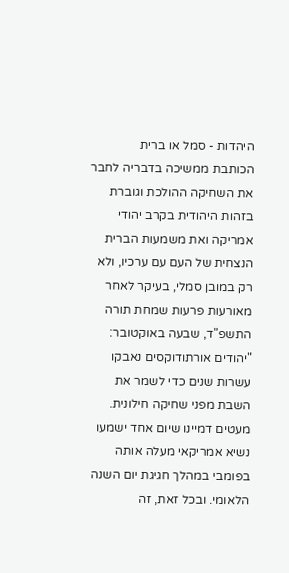היהדות - סמל או ברית
הכותבת ממשיכה בדבריה לחבר את השחיקה ההולכת וגוברת בזהות היהודית בקרב יהודי אמריקה ואת משמעות הברית הנצחית של העם עם ערכיו, ולא רק במובן סמלי, בעיקר לאחר מאורעות פרעות שמחת תורה התשפ"ד, שבעה באוקטובר:
"יהודים אורתודוקסים נאבקו עשרות שנים כדי לשמר את השבת מפני שחיקה חילונית. מעטים דמיינו שיום אחד ישמעו נשיא אמריקאי מעלה אותה בפומבי במהלך חגיגת יום השנה הלאומי. ובכל זאת, זה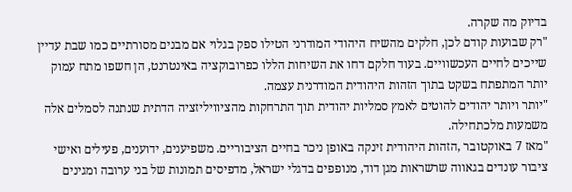בדיוק מה שקרה.
"רק שבועות קודם לכן, חלקים מהשיח היהודי המודרני הטילו ספק בגלוי אם מבנים מסורתיים כמו שבת עדיין שייכים לחיים העכשוויים. בעוד חלקם דחו את השיחות הללו כפרובוקציה באינטרנט, הן חשפו מתח עמוק יותר המתפתח בשקט בתוך הזהות היהודית המודרנית עצמה.
"יותר ויותר יהודים להוטים לאמץ סמליות יהודית תוך התרחקות מהציוויליזציה הדתית שנתנה לסמלים אלה משמעות מלכתחילה.
"מאז 7 באוקטובר ,הזהות היהודית זינקה באופן ניכר בחיים הציבוריים. משפיענים, ידוענים, פעילים ואישי ציבור עונדים בגאווה שרשראות מגן דוד, מנופפים בדגלי ישראל, מדפיסים תמונות של בני ערובה ומגינים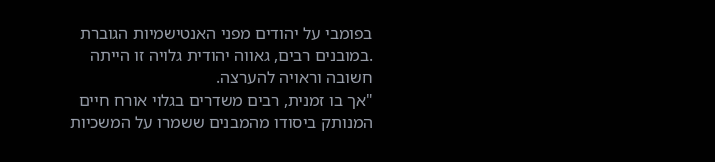בפומבי על יהודים מפני האנטישמיות הגוברת .במובנים רבים, גאווה יהודית גלויה זו הייתה חשובה וראויה להערצה.
"אך בו זמנית, רבים משדרים בגלוי אורח חיים המנותק ביסודו מהמבנים ששמרו על המשכיות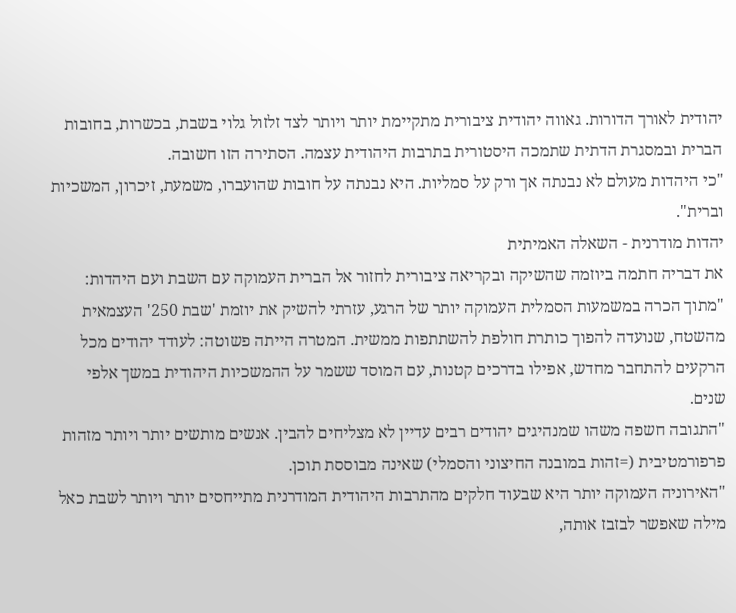יהודית לאורך הדורות. גאווה יהודית ציבורית מתקיימת יותר ויותר לצד זלזול גלוי בשבת, בכשרות, בחובות הברית ובמסגרת הדתית שתמכה היסטורית בתרבות היהודית עצמה. הסתירה הזו חשובה.
"כי היהדות מעולם לא נבנתה אך ורק על סמליות. היא נבנתה על חובות שהועברו, משמעת, זיכרון, המשכיות וברית".
יהדות מודרנית - השאלה האמיתית
את דבריה חתמה ביוזמה שהשיקה ובקריאה ציבורית לחזור אל הברית העמוקה עם השבת ועם היהדות:
"מתוך הכרה במשמעות הסמלית העמוקה יותר של הרגע, עזרתי להשיק את יוזמת 'שבת 250' העצמאית מהשטח, שנועדה להפוך כותרת חולפת להשתתפות ממשית. המטרה הייתה פשוטה: לעודד יהודים מכל הרקעים להתחבר מחדש, אפילו בדרכים קטנות, עם המוסד ששמר על ההמשכיות היהודית במשך אלפי שנים.
"התגובה חשפה משהו שמנהיגים יהודים רבים עדיין לא מצליחים להבין. אנשים מותשים יותר ויותר מזהות פרפורמטיבית (=זהות במובנה החיצוני והסמלי) שאינה מבוססת תוכן.
"האירוניה העמוקה יותר היא שבעוד חלקים מהתרבות היהודית המודרנית מתייחסים יותר ויותר לשבת כאל מילה שאפשר לבזבז אותה,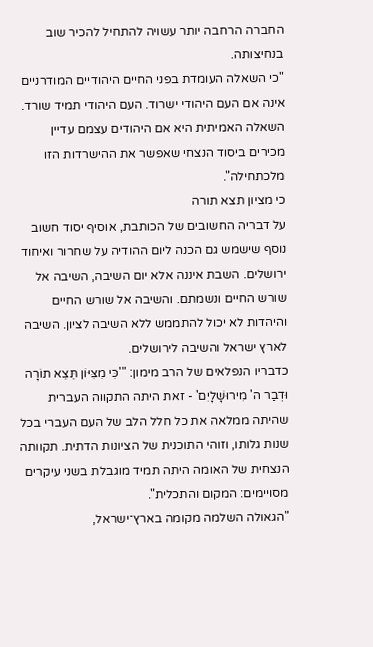החברה הרחבה יותר עשויה להתחיל להכיר שוב בנחיצותה.
"כי השאלה העומדת בפני החיים היהודיים המודרניים אינה אם העם היהודי ישרוד. העם היהודי תמיד שורד. השאלה האמיתית היא אם היהודים עצמם עדיין מכירים ביסוד הנצחי שאפשר את ההישרדות הזו מלכתחילה".
כי מציון תצא תורה
על דבריה החשובים של הכותבת, אוסיף יסוד חשוב נוסף שישמש גם הכנה ליום ההודיה על שחרור ואיחוד ירושלים. השבת איננה אלא יום השיבה, השיבה אל שורש החיים ונשמתם. והשיבה אל שורש החיים והיהדות לא יכול להתממש ללא השיבה לציון. השיבה לארץ ישראל והשיבה לירושלים.
כדבריו הנפלאים של הרב מימון: "'כִּי מִצִּיּוֹן תֵּצֵא תוֹרָה וּדְבַר ה' מִירוּשָׁלָיִם' - זאת היתה התקווה העברית שהיתה ממלאה את כל חלל הלב של העם העברי בכל שנות גלותו, וזוהי התוכנית של הציונות הדתית. תקוותה הנצחית של האומה היתה תמיד מוגבלת בשני עיקרים מסויימים: המקום והתכלית".
"הגאולה השלמה מקומה בארץ־ישראל,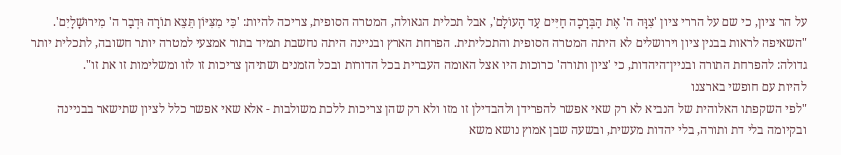על הר ציון, כי שם על הררי ציון 'צִוָּה ה' אֶת הַבְּרָכָה חַיִּים עַד הָעוֹלָם', אבל תכלית הגאולה, המטרה הסופית, צריכה להיות: 'כִּי מִצִּיּוֹן תֵּצֵא תוֹרָה וּדְבַר ה' מִירוּשָׁלָיִם'.
"השאיפה לראות בבנין ציון וירושלים לא היתה המטרה הסופית והתכליתית. הפרחת הארץ ובניינה היתה נחשבת תמיד בתור אמצעי למטרה יותר חשובה, לתכלית יותר גדולה: להפרחת התורה ובניין־היהדות, כי 'ציון ותורה' כרוכות היו אצל האומה העברית בכל הדורות ובכל הזמנים ושתיהן צריכות זו לזו ומשלימות זו את זו".
להיות עם חופשי בארצנו
"לפי השקפתו האלוהית של הנביא לא רק שאי אפשר להפרידן ולהבדילן זו מזו ולא רק שהן צריכות ללכת משולבות - אלא שאי אפשר כלל לציון שתישאר בבניינה ובקיומה בלי דת ותורה, בלי יהדות מעשית, ובשעה שבן אמוץ נושא משא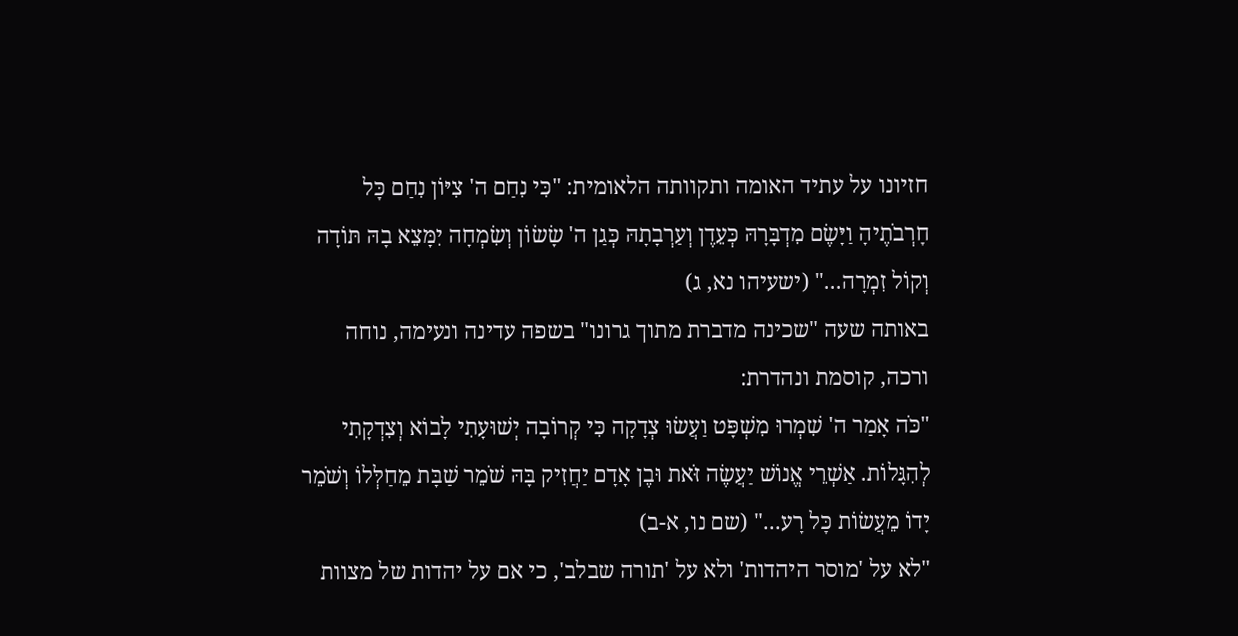חזיונו על עתיד האומה ותקוותה הלאומית: "כִּי נִחַם ה' צִיּוֹן נִחַם כׇּל חׇרְבֹתֶיהָ וַיָּשֶׂם מִדְבָּרָהּ כְּעֵדֶן וְעַרְבָתָהּ כְּגַן ה' שָׂשׂוֹן וְשִׂמְחָה יִמָּצֵא בָהּ תּוֹדָה וְקוֹל זִמְרָה..." (ישעיהו נא, ג)
באותה שעה "שכינה מדברת מתוך גרונו" בשפה עדינה ונעימה, נוחה ורכה, קוסמת ונהדרת:
"כֹּה אָמַר ה' שִׁמְרוּ מִשְׁפָּט וַעֲשׂוּ צְדָקָה כִּי קְרוֹבָה יְשׁוּעָתִי לָבוֹא וְצִדְקָתִי לְהִגָּלוֹת. אַשְׁרֵי אֱנוֹשׁ יַעֲשֶׂה זֹּאת וּבֶן אָדָם יַחֲזִיק בָּהּ שֹׁמֵר שַׁבָּת מֵחַלְּלוֹ וְשֹׁמֵר יָדוֹ מֵעֲשׂוֹת כׇּל רָע..." (שם נו, א-ב)
"לא על 'מוסר היהדות' ולא על 'תורה שבלב', כי אם על יהדות של מצוות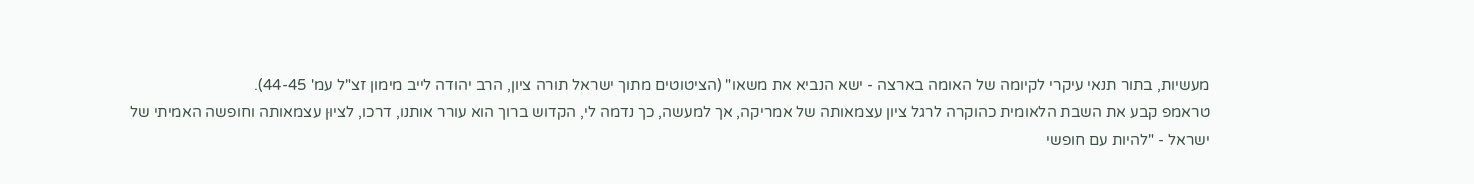מעשיות, בתור תנאי עיקרי לקיומה של האומה בארצה - ישא הנביא את משאו" (הציטוטים מתוך ישראל תורה ציון, הרב יהודה לייב מימון זצ"ל עמ' 44-45).
טראמפ קבע את השבת הלאומית כהוקרה לרגל ציון עצמאותה של אמריקה, אך למעשה, כך נדמה לי, הקדוש ברוך הוא עורר אותנו, דרכו, לציוּן עצמאותה וחופשה האמיתי של ישראל - "להיות עם חופשי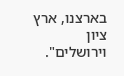בארצנו, ארץ ציון וירושלים".